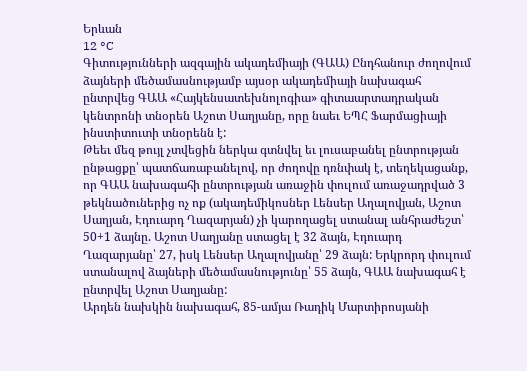Երևան
12 °C
Գիտությունների ազգային ակադեմիայի (ԳԱԱ) Ընդհանուր ժողովում ձայների մեծամասնությամբ այսօր ակադեմիայի նախագահ ընտրվեց ԳԱԱ «Հայկենսատեխնոլոգիա» գիտաարտադրական կենտրոնի տնօրեն Աշոտ Սաղյանը, որը նաեւ ԵՊՀ Ֆարմացիայի ինստիտուտի տնօրենն է:
Թեեւ մեզ թույլ չտվեցին ներկա գտնվել եւ լուսաբանել ընտրության ընթացքը՝ պատճառաբանելով, որ ժողովը դռնփակ է, տեղեկացանք, որ ԳԱԱ նախագահի ընտրության առաջին փուլում առաջադրված 3 թեկնածուներից ոչ ոք (ակադեմիկոսներ Լենսեր Աղալովյան, Աշոտ Սաղյան, Էդուարդ Ղազարյան) չի կարողացել ստանալ անհրաժեշտ՝ 50+1 ձայնը. Աշոտ Սաղյանը ստացել է 32 ձայն, Էդուարդ Ղազարյանը՝ 27, իսկ Լենսեր Աղալովյանը՝ 29 ձայն: Երկրորդ փուլում ստանալով ձայների մեծամասնությունը՝ 55 ձայն, ԳԱԱ նախագահ է ընտրվել Աշոտ Սաղյանը:
Արդեն նախկին նախագահ, 85-ամյա Ռադիկ Մարտիրոսյանի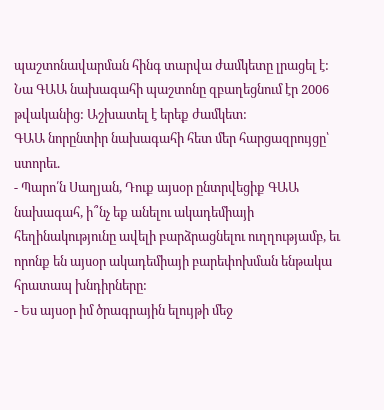պաշտոնավարման հինգ տարվա ժամկետը լրացել է: Նա ԳԱԱ նախագահի պաշտոնը զբաղեցնում էր 2006 թվականից: Աշխատել է երեք ժամկետ:
ԳԱԱ նորընտիր նախագահի հետ մեր հարցազրույցը՝ ստորեւ.
- Պարո՛ն Սաղյան, Դուք այսօր ընտրվեցիք ԳԱԱ նախագահ, ի՞նչ եք անելու ակադեմիայի հեղինակությունը ավելի բարձրացնելու ուղղությամբ, եւ որոնք են այսօր ակադեմիայի բարեփոխման ենթակա հրատապ խնդիրները:
- Ես այսօր իմ ծրագրային ելույթի մեջ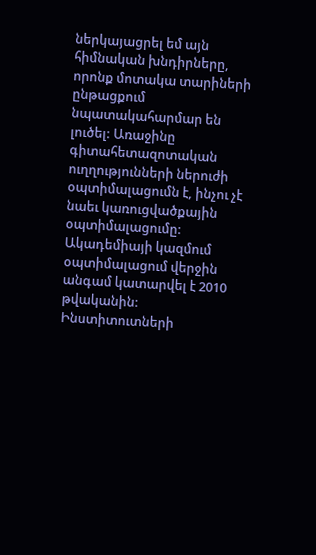ներկայացրել եմ այն հիմնական խնդիրները, որոնք մոտակա տարիների ընթացքում նպատակահարմար են լուծել: Առաջինը գիտահետազոտական ուղղությունների ներուժի օպտիմալացումն է, ինչու չէ նաեւ կառուցվածքային օպտիմալացումը: Ակադեմիայի կազմում օպտիմալացում վերջին անգամ կատարվել է 2010 թվականին: Ինստիտուտների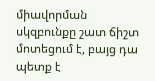միավորման սկզբունքը շատ ճիշտ մոտեցում է, բայց դա պետք է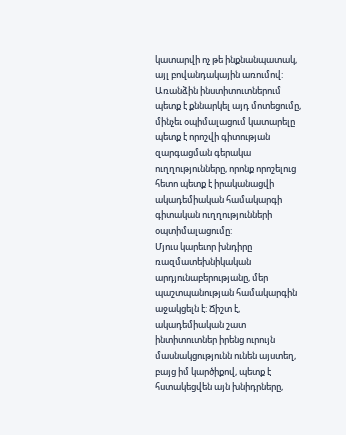կատարվի ոչ թե ինքնանպատակ, այլ բովանդակային առումով: Առանձին ինստիտուտներում պետք է քննարկել այդ մոտեցումը, մինչեւ օպիմալացում կատարելը պետք է որոշվի գիտության զարգացման գերակա ուղղությունները, որոնք որոշելուց հետո պետք է իրականացվի ակադեմիական համակարգի գիտական ուղղությունների օպտիմալացումը:
Մյուս կարեւոր խնդիրը ռազմատեխնիկական արդյունաբերությանը, մեր պաշտպանության համակարգին աջակցելն է: Ճիշտ է, ակադեմիական շատ ինտիտուտներ իրենց ուրույն մասնակցությունն ունեն այստեղ, բայց իմ կարծիքով, պետք է հստակեցվեն այն խնիդրները,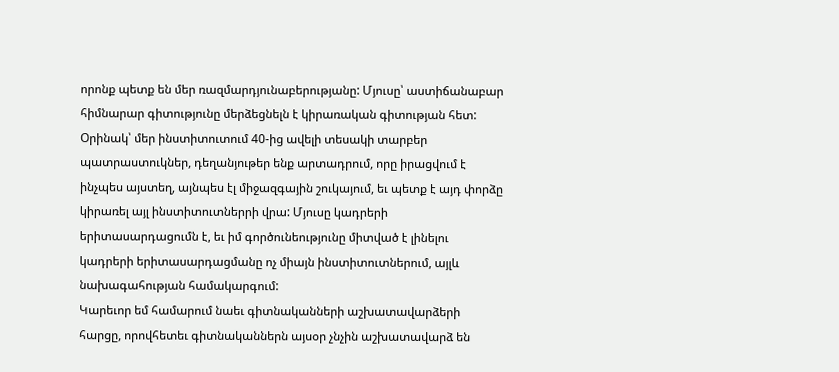որոնք պետք են մեր ռազմարդյունաբերությանը: Մյուսը՝ աստիճանաբար հիմնարար գիտությունը մերձեցնելն է կիրառական գիտության հետ: Օրինակ՝ մեր ինստիտուտում 40-ից ավելի տեսակի տարբեր պատրաստուկներ, դեղանյութեր ենք արտադրում, որը իրացվում է ինչպես այստեղ, այնպես էլ միջազգային շուկայում, եւ պետք է այդ փորձը կիրառել այլ ինստիտուտներրի վրա: Մյուսը կադրերի երիտասարդացումն է, եւ իմ գործունեությունը միտված է լինելու կադրերի երիտասարդացմանը ոչ միայն ինստիտուտներում, այլև նախագահության համակարգում:
Կարեւոր եմ համարում նաեւ գիտնականների աշխատավարձերի հարցը, որովհետեւ գիտնականներն այսօր չնչին աշխատավարձ են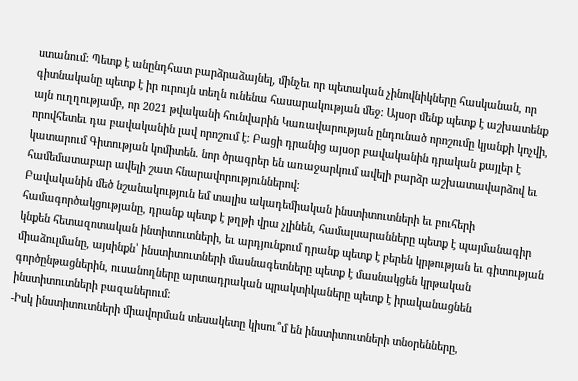ստանում: Պետք է անընդհատ բարձրաձայնել, մինչեւ որ պետական չինովնիկները հասկանան, որ գիտնականը պետք է իր ուրույն տեղն ունենա հասարակության մեջ: Այսօր մենք պետք է աշխատենք այն ուղղությամբ, որ 2021 թվականի հունվարին Կառավարության ընդունած որոշումը կյանքի կոչվի, որովհետեւ դա բավականին լավ որոշում է: Բացի դրանից այսօր բավականին դրական քայլեր է կատարում Գիտության կոմիտեն. նոր ծրագրեր են առաջարկում ավելի բարձր աշխատավարձով եւ համեմատաբար ավելի շատ հնարավորություններով:
Բավականին մեծ նշանակություն եմ տալիս ակադեմիական ինստիտուտների եւ բուհերի համագործակցությանը, դրանք պետք է թղթի վրա չլինեն, համալսարանները պետք է պայմանագիր կնքեն հետազոտական ինտիտուտների, եւ արդյունքում դրանք պետք է բերեն կրթության եւ գիտության միաձուլմանը, այսինքն՝ ինստիտուտների մասնագետները պետք է մասնակցեն կրթական գործընթացներին, ուսանողները արտադրական պրակտիկաները պետք է իրականացնեն ինստիտուտների բազաներում:
-Իսկ ինստիտուտների միավորման տեսակետը կիսու՞մ են ինստիտուտների տնօրենները,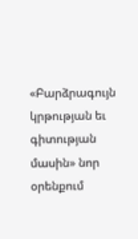«Բարձրագույն կրթության եւ գիտության մասին» նոր օրենքում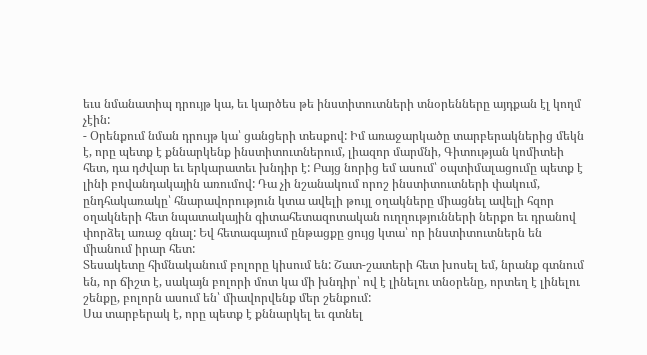եւս նմանատիպ դրույթ կա, եւ կարծես թե ինստիտուտների տնօրենները այդքան էլ կողմ չէին:
- Օրենքում նման դրույթ կա՝ ցանցերի տեսքով: Իմ առաջարկածը տարբերակներից մեկն է, որը պետք է քննարկենք ինստիտուտներում, լիազոր մարմնի, Գիտության կոմիտեի հետ, դա դժվար եւ երկարատեւ խնդիր է: Բայց նորից եմ ասում՝ օպտիմալացումը պետք է լինի բովանդակային առումով: Դա չի նշանակում որոշ ինստիտուտների փակում, ընդհակառակը՝ հնարավորություն կտա ավելի թույլ օղակները միացնել ավելի հզոր օղակների հետ նպատակային գիտահետազոտական ուղղությունների ներքո եւ դրանով փորձել առաջ գնալ: Եվ հետագայում ընթացքը ցույց կտա՝ որ ինստիտուտներն են միանում իրար հետ:
Տեսակետը հիմնականում բոլորը կիսում են: Շատ-շատերի հետ խոսել եմ, նրանք գտնում են, որ ճիշտ է, սակայն բոլորի մոտ կա մի խնդիր՝ ով է լինելու տնօրենը, որտեղ է լինելու շենքը, բոլորն ասում են՝ միավորվենք մեր շենքում:
Սա տարբերակ է, որը պետք է քննարկել եւ գտնել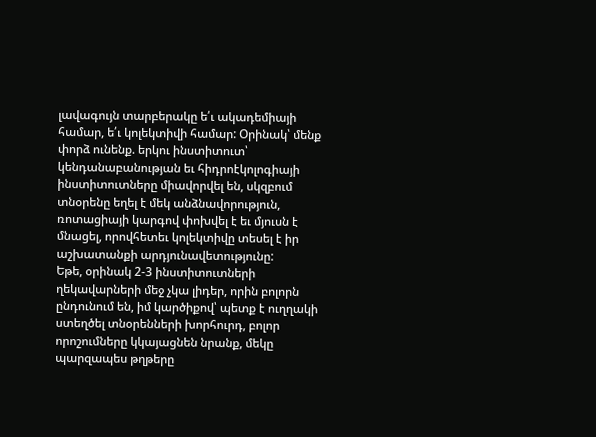լավագույն տարբերակը ե՛ւ ակադեմիայի համար, ե՛ւ կոլեկտիվի համար: Օրինակ՝ մենք փորձ ունենք. երկու ինստիտուտ՝ կենդանաբանության եւ հիդրոէկոլոգիայի ինստիտուտները միավորվել են, սկզբում տնօրենը եղել է մեկ անձնավորություն, ռոտացիայի կարգով փոխվել է եւ մյուսն է մնացել, որովհետեւ կոլեկտիվը տեսել է իր աշխատանքի արդյունավետությունը:
Եթե, օրինակ 2-3 ինստիտուտների ղեկավարների մեջ չկա լիդեր, որին բոլորն ընդունում են, իմ կարծիքով՝ պետք է ուղղակի ստեղծել տնօրենների խորհուրդ, բոլոր որոշումները կկայացնեն նրանք, մեկը պարզապես թղթերը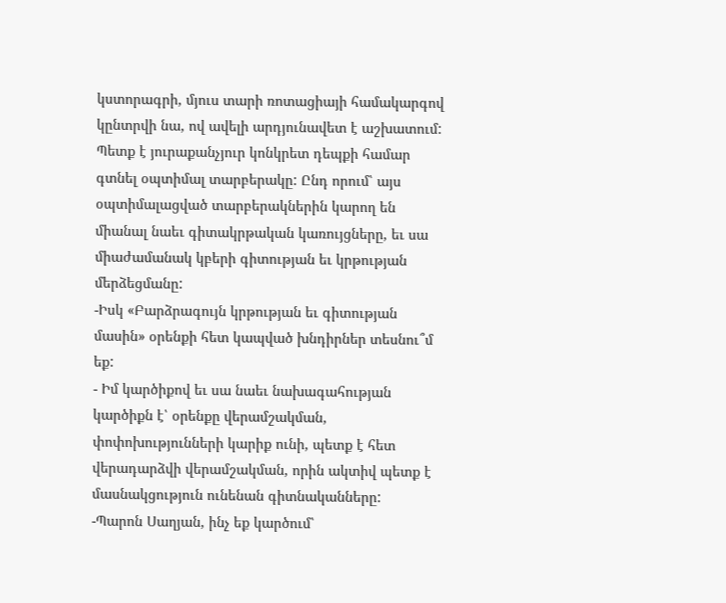կստորագրի, մյուս տարի ռոտացիայի համակարգով կընտրվի նա, ով ավելի արդյունավետ է աշխատում: Պետք է յուրաքանչյուր կոնկրետ դեպքի համար գտնել օպտիմալ տարբերակը: Ընդ որում՝ այս օպտիմալացված տարբերակներին կարող են միանալ նաեւ գիտակրթական կառույցները, եւ սա միաժամանակ կբերի գիտության եւ կրթության մերձեցմանը:
-Իսկ «Բարձրագույն կրթության եւ գիտության մասին» օրենքի հետ կապված խնդիրներ տեսնու՞մ եք:
- Իմ կարծիքով եւ սա նաեւ նախագահության կարծիքն է՝ օրենքը վերամշակման, փոփոխությունների կարիք ունի, պետք է հետ վերադարձվի վերամշակման, որին ակտիվ պետք է մասնակցություն ունենան գիտնականները:
-Պարոն Սաղյան, ինչ եք կարծում՝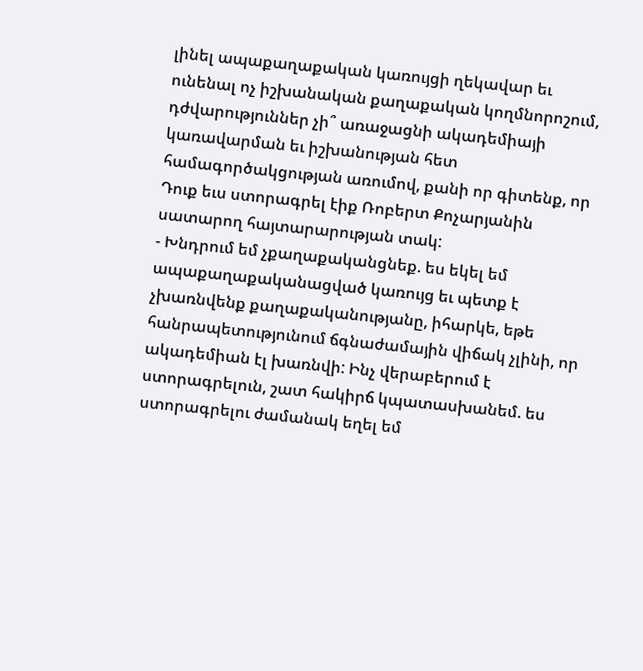լինել ապաքաղաքական կառույցի ղեկավար եւ ունենալ ոչ իշխանական քաղաքական կողմնորոշում, դժվարություններ չի՞ առաջացնի ակադեմիայի կառավարման եւ իշխանության հետ համագործակցության առումով, քանի որ գիտենք, որ Դուք եւս ստորագրել էիք Ռոբերտ Քոչարյանին սատարող հայտարարության տակ:
- Խնդրում եմ չքաղաքականցնեք. ես եկել եմ ապաքաղաքականացված կառույց եւ պետք է չխառնվենք քաղաքականությանը, իհարկե, եթե հանրապետությունում ճգնաժամային վիճակ չլինի, որ ակադեմիան էլ խառնվի: Ինչ վերաբերում է ստորագրելուն, շատ հակիրճ կպատասխանեմ. ես ստորագրելու ժամանակ եղել եմ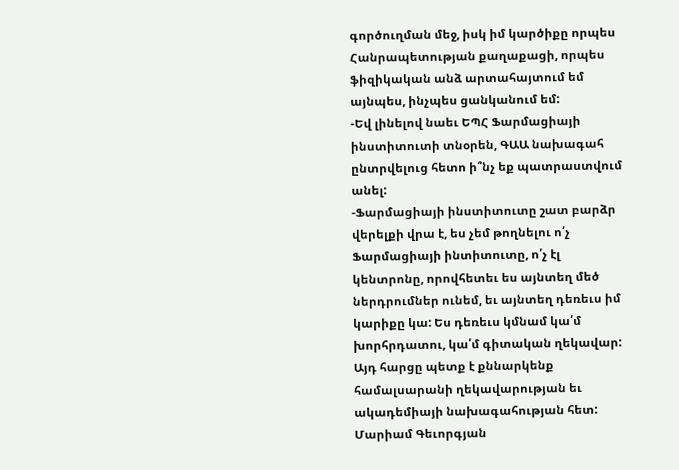գործուղման մեջ, իսկ իմ կարծիքը որպես Հանրապետության քաղաքացի, որպես ֆիզիկական անձ արտահայտում եմ այնպես, ինչպես ցանկանում եմ:
-Եվ լինելով նաեւ ԵՊՀ Ֆարմացիայի ինստիտուտի տնօրեն, ԳԱԱ նախագահ ընտրվելուց հետո ի՞նչ եք պատրաստվում անել:
-Ֆարմացիայի ինստիտուտը շատ բարձր վերելքի վրա է, ես չեմ թողնելու ո՛չ Ֆարմացիայի ինտիտուտը, ո՛չ էլ կենտրոնը, որովհետեւ ես այնտեղ մեծ ներդրումներ ունեմ, եւ այնտեղ դեռեւս իմ կարիքը կա: Ես դեռեւս կմնամ կա՛մ խորհրդատու, կա՛մ գիտական ղեկավար: Այդ հարցը պետք է քննարկենք համալսարանի ղեկավարության եւ ակադեմիայի նախագահության հետ:
Մարիամ Գեւորգյան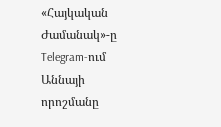«Հայկական Ժամանակ»-ը Telegram-ում
Աննայի որոշմանը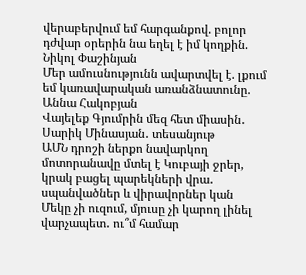վերաբերվում եմ հարգանքով. բոլոր դժվար օրերին նա եղել է իմ կողքին. Նիկոլ Փաշինյան
Մեր ամուսնությունն ավարտվել է. լքում եմ կառավարական առանձնատունը. Աննա Հակոբյան
Վայելեք Գյումրին մեզ հետ միասին․ Սարիկ Մինասյան․ տեսանյութ
ԱՄՆ դրոշի ներքո նավարկող մոտորանավը մտել է Կուբայի ջրեր, կրակ բացել պարեկների վրա․ սպանվածներ և վիրավորներ կան
Մեկը չի ուզում, մյուսը չի կարող լինել վարչապետ․ ու՞մ համար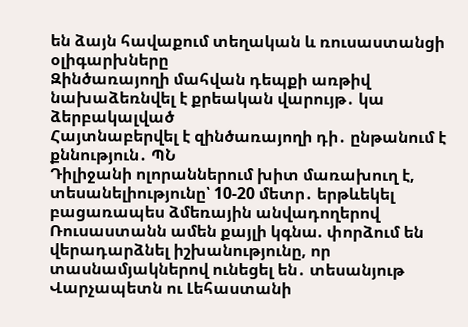են ձայն հավաքում տեղական և ռուսաստանցի օլիգարխները
Զինծառայողի մահվան դեպքի առթիվ նախաձեռնվել է քրեական վարույթ․ կա ձերբակալված
Հայտնաբերվել է զինծառայողի դի․ ընթանում է քննություն․ ՊՆ
Դիլիջանի ոլորաններում խիտ մառախուղ է, տեսանելիությունը՝ 10-20 մետր․ երթևեկել բացառապես ձմեռային անվադողերով
Ռուսաստանն ամեն քայլի կգնա. փորձում են վերադարձնել իշխանությունը, որ տասնամյակներով ունեցել են․ տեսանյութ
Վարչապետն ու Լեհաստանի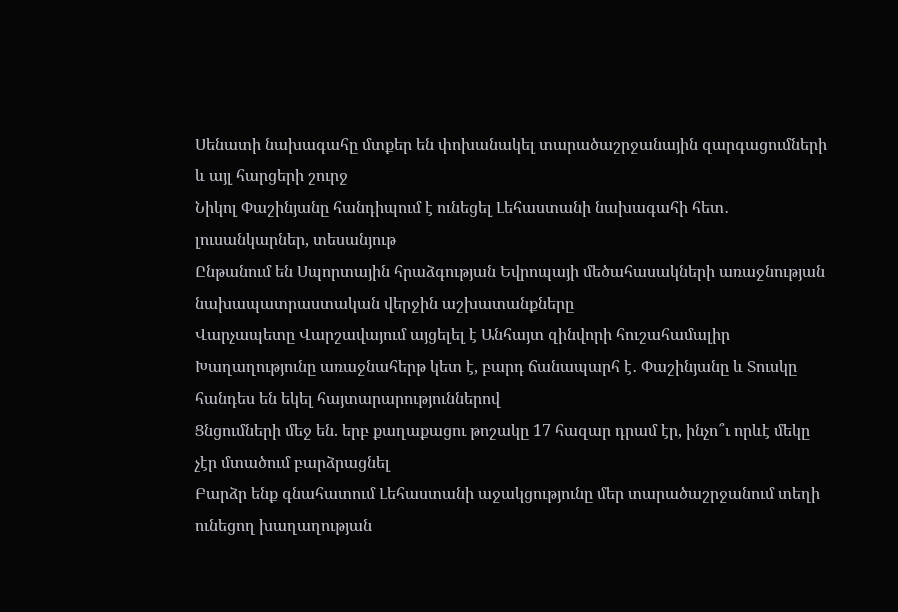Սենատի նախագահը մտքեր են փոխանակել տարածաշրջանային զարգացումների և այլ հարցերի շուրջ
Նիկոլ Փաշինյանը հանդիպում է ունեցել Լեհաստանի նախագահի հետ․ լուսանկարներ, տեսանյութ
Ընթանում են Սպորտային հրաձգության Եվրոպայի մեծահասակների առաջնության նախապատրաստական վերջին աշխատանքները
Վարչապետը Վարշավայում այցելել է Անհայտ զինվորի հուշահամալիր
Խաղաղությունը առաջնահերթ կետ է, բարդ ճանապարհ է․ Փաշինյանը և Տուսկը հանդես են եկել հայտարարություններով
Ցնցումների մեջ են. երբ քաղաքացու թոշակը 17 հազար դրամ էր, ինչո՞ւ որևէ մեկը չէր մտածում բարձրացնել
Բարձր ենք գնահատում Լեհաստանի աջակցությունը մեր տարածաշրջանում տեղի ունեցող խաղաղության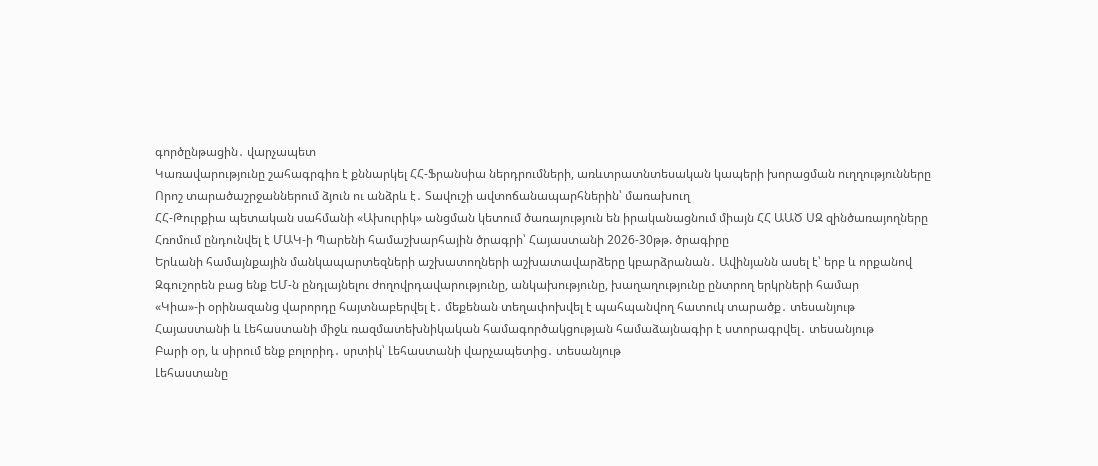գործընթացին․ վարչապետ
Կառավարությունը շահագրգիռ է քննարկել ՀՀ-Ֆրանսիա ներդրումների, առևտրատնտեսական կապերի խորացման ուղղությունները
Որոշ տարածաշրջաններում ձյուն ու անձրև է․ Տավուշի ավտոճանապարհներին՝ մառախուղ
ՀՀ-Թուրքիա պետական սահմանի «Ախուրիկ» անցման կետում ծառայություն են իրականացնում միայն ՀՀ ԱԱԾ ՍԶ զինծառայողները
Հռոմում ընդունվել է ՄԱԿ-ի Պարենի համաշխարհային ծրագրի՝ Հայաստանի 2026-30թթ. ծրագիրը
Երևանի համայնքային մանկապարտեզների աշխատողների աշխատավարձերը կբարձրանան․ Ավինյանն ասել է՝ երբ և որքանով
Զգուշորեն բաց ենք ԵՄ-ն ընդլայնելու ժողովրդավարությունը, անկախությունը, խաղաղությունը ընտրող երկրների համար
«Կիա»-ի օրինազանց վարորդը հայտնաբերվել է․ մեքենան տեղափոխվել է պահպանվող հատուկ տարածք․ տեսանյութ
Հայաստանի և Լեհաստանի միջև ռազմատեխնիկական համագործակցության համաձայնագիր է ստորագրվել․ տեսանյութ
Բարի օր, և սիրում ենք բոլորիդ․ սրտիկ՝ Լեհաստանի վարչապետից․ տեսանյութ
Լեհաստանը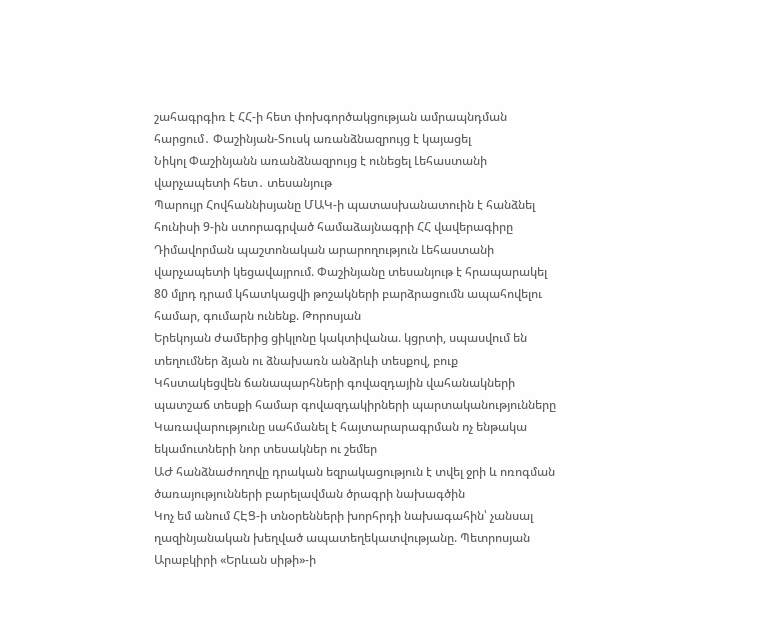շահագրգիռ է ՀՀ-ի հետ փոխգործակցության ամրապնդման հարցում․ Փաշինյան-Տուսկ առանձնազրույց է կայացել
Նիկոլ Փաշինյանն առանձնազրույց է ունեցել Լեհաստանի վարչապետի հետ․ տեսանյութ
Պարույր Հովհաննիսյանը ՄԱԿ-ի պատասխանատուին է հանձնել հունիսի 9-ին ստորագրված համաձայնագրի ՀՀ վավերագիրը
Դիմավորման պաշտոնական արարողություն Լեհաստանի վարչապետի կեցավայրում. Փաշինյանը տեսանյութ է հրապարակել
80 մլրդ դրամ կհատկացվի թոշակների բարձրացումն ապահովելու համար, գումարն ունենք. Թորոսյան
Երեկոյան ժամերից ցիկլոնը կակտիվանա. կցրտի, սպասվում են տեղումներ ձյան ու ձնախառն անձրևի տեսքով, բուք
Կհստակեցվեն ճանապարհների գովազդային վահանակների պատշաճ տեսքի համար գովազդակիրների պարտականությունները
Կառավարությունը սահմանել է հայտարարագրման ոչ ենթակա եկամուտների նոր տեսակներ ու շեմեր
ԱԺ հանձնաժողովը դրական եզրակացություն է տվել ջրի և ոռոգման ծառայությունների բարելավման ծրագրի նախագծին
Կոչ եմ անում ՀԷՑ-ի տնօրենների խորհրդի նախագահին՝ չանսալ ղազինյանական խեղված ապատեղեկատվությանը. Պետրոսյան
Արաբկիրի «Երևան սիթի»-ի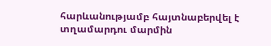հարևանությամբ հայտնաբերվել է տղամարդու մարմին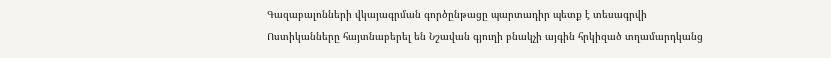Գազաբալոնների վկայագրման գործընթացը պարտադիր պետք է տեսագրվի
Ոստիկանները հայտնաբերել են Նշավան գյուղի բնակչի այգին հրկիզած տղամարդկանց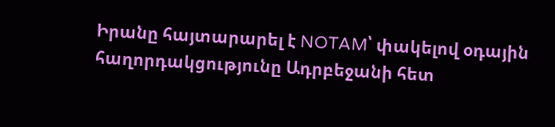Իրանը հայտարարել է NOTAM՝ փակելով օդային հաղորդակցությունը Ադրբեջանի հետ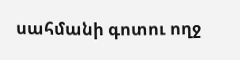սահմանի գոտու ողջ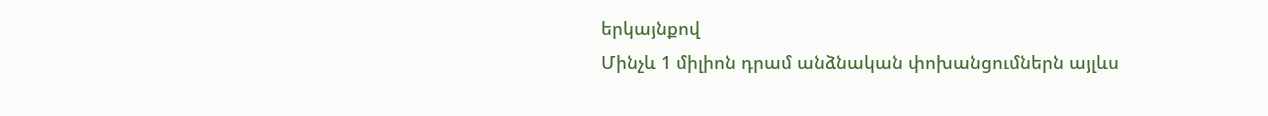երկայնքով
Մինչև 1 միլիոն դրամ անձնական փոխանցումներն այլևս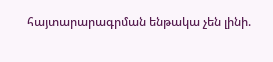հայտարարագրման ենթակա չեն լինի.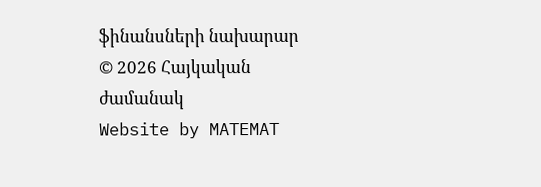ֆինանսների նախարար
© 2026 Հայկական ժամանակ
Website by MATEMAT